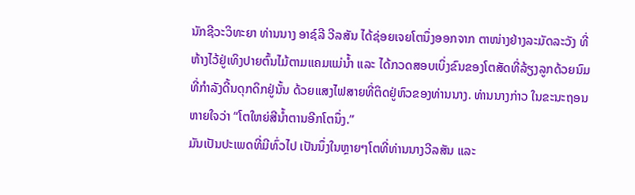ນັກຊີວະວິທະຍາ ທ່ານນາງ ອາຊ໌ລີ ວີລສັນ ໄດ້ຊ່ອຍເຈຍໂຕນຶ່ງອອກຈາກ ຕາໜ່າງຢ່າງລະມັດລະວັງ ທີ່ຫ້າງໄວ້ຢູ່ເທິງປາຍຕົ້ນໄມ້ຕາມແຄມແມ່ນ້ຳ ແລະ ໄດ້ກວດສອບເບິ່ງຂົນຂອງໂຕສັດທີ່ລ້ຽງລູກດ້ວຍນົມ ທີ່ກຳລັງດີ້ນດຸກດິກຢູ່ນັ້ນ ດ້ວຍແສງໄຟສາຍທີ່ຕິດຢູ່ຫົວຂອງທ່ານນາງ. ທ່ານນາງກ່າວ ໃນຂະນະຖອນ ຫາຍໃຈວ່າ “ໂຕໃຫຍ່ສີນ້ຳຕານອີກໂຕນຶ່ງ.”
ມັນເປັນປະເພດທີ່ມີທົ່ວໄປ ເປັນນຶ່ງໃນຫຼາຍໆໂຕທີ່ທ່ານນາງວີລສັນ ແລະ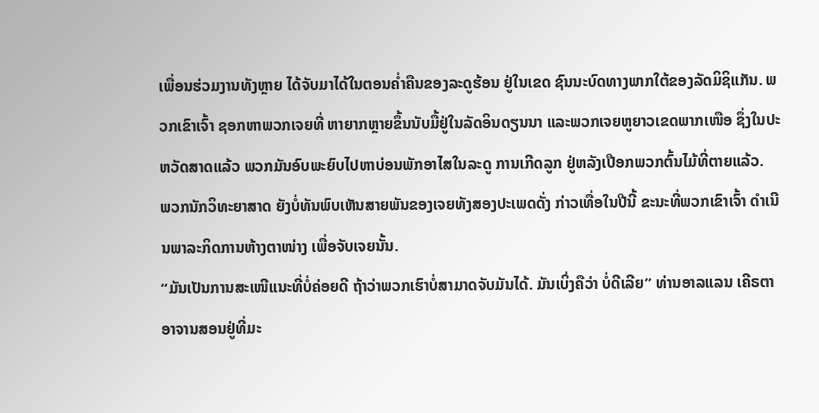ເພື່ອນຮ່ວມງານທັງຫຼາຍ ໄດ້ຈັບມາໄດ້ໃນຕອນຄ່ຳຄືນຂອງລະດູຮ້ອນ ຢູ່ໃນເຂດ ຊົນນະບົດທາງພາກໃຕ້ຂອງລັດມິຊິແກັນ. ພວກເຂົາເຈົ້າ ຊອກຫາພວກເຈຍທີ່ ຫາຍາກຫຼາຍຂຶ້ນນັບມື້ຢູ່ໃນລັດອິນດຽນນາ ແລະພວກເຈຍຫູຍາວເຂດພາກເໜືອ ຊຶ່ງໃນປະຫວັດສາດແລ້ວ ພວກມັນອົບພະຍົບໄປຫາບ່ອນພັກອາໄສໃນລະດູ ການເກີດລູກ ຢູ່ຫລັງເປືອກພວກຕົ້ນໄມ້ທີ່ຕາຍແລ້ວ.
ພວກນັກວິທະຍາສາດ ຍັງບໍ່ທັນພົບເຫັນສາຍພັນຂອງເຈຍທັງສອງປະເພດດັ່ງ ກ່າວເທື່ອໃນປີນີ້ ຂະນະທີ່ພວກເຂົາເຈົ້າ ດຳເນີນພາລະກິດການຫ້າງຕາໜ່າງ ເພື່ອຈັບເຈຍນັ້ນ.
“ມັນເປັນການສະເໜີແນະທີ່ບໍ່ຄ່ອຍດີ ຖ້າວ່າພວກເຮົາບໍ່ສາມາດຈັບມັນໄດ້. ມັນເບິ່ງຄືວ່າ ບໍ່ດີເລີຍ” ທ່ານອາລແລນ ເຄີຣຕາ ອາຈານສອນຢູ່ທີ່ມະ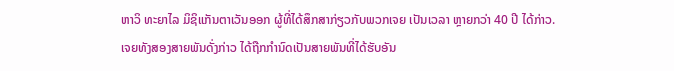ຫາວິ ທະຍາໄລ ມິຊິແກັນຕາເວັນອອກ ຜູ້ທີ່ໄດ້ສຶກສາກ່ຽວກັບພວກເຈຍ ເປັນເວລາ ຫຼາຍກວ່າ 40 ປີ ໄດ້ກ່າວ.
ເຈຍທັງສອງສາຍພັນດັ່ງກ່າວ ໄດ້ຖືກກຳນົດເປັນສາຍພັນທີ່ໄດ້ຮັບອັນ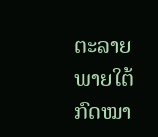ຕະລາຍ ພາຍໃຕ້ກົດໝາ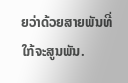ຍວ່າດ້ວຍສາຍພັນທີ່ໃກ້ຈະສູນພັນ.